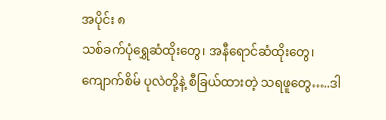အပိုင်း ၈
သစ်ခက်ပုံရွှေဆံထိုးတွေ၊ အနီရောင်ဆံထိုးတွေ၊ ကျောက်စိမ် ပုလဲတို့နဲ့ စီခြယ်ထားတဲ့ သရဖူတွေ…..ဒါ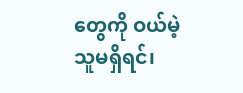တွေကို ဝယ်မဲ့သူမရှိရင်၊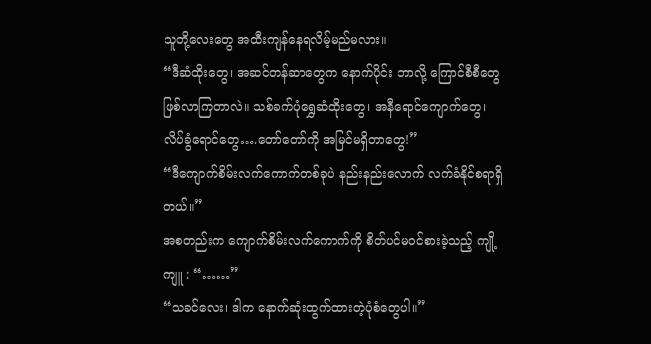သူတို့လေးတွေ အထီးကျန်နေရလိမ့်မည်မလား။
“ဒီဆံထိုးတွေ၊ အဆင်တန်ဆာတွေက နောက်ပိုင်း ဘာလို့ ကြောင်စီစီတွေ ဖြစ်လာကြတာလဲ။ သစ်ခက်ပုံရွှေဆံထိုးတွေ၊ အနီရောင်ကျောက်တွေ၊ လိပ်ခွံရောင်တွေ….တော်တော်ကို အမြင်မရှိတာတွေ!”
“ဒီကျောက်စိမ်းလက်ကောက်တစ်ခုပဲ နည်းနည်းလောက် လက်ခံနိုင်စရာရှိတယ်။”
အစတည်းက ကျောက်စိမ်းလက်ကောက်ကို စိတ်ပင်မဝင်စားခဲ့သည့် ကျို့ကျူ : “……”
“သခင်လေး၊ ဒါက နောက်ဆုံးထွက်ထားတဲ့ပုံစံတွေပါ။”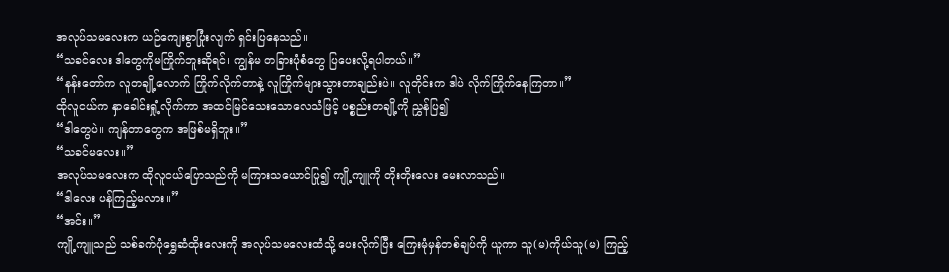အလုပ်သမလေးက ယဉ်ကျေးစွာပြုံးလျက် ရှင်းပြနေသည်။
“သခင်လေး ဒါတွေကိုမကြိုက်ဘူးဆိုရင်၊ ကျွန်မ တခြားပုံစံတွေ ပြပေးလို့ရပါတယ်။”
“နန်းတော်က လူတချို့လောက် ကြိုက်လိုက်တာနဲ့ လူကြိုက်များသွားတာချည်းပဲ။ လူတိုင်းက ဒါပဲ လိုက်ကြိုက်နေကြတာ။”
ထိုလူငယ်က နှာခေါင်းရှုံ့လိုက်ကာ အထင်မြင်သေးသောလေသံဖြင့် ပစ္စည်းတချို့ကို ညွှန်ပြ၍
“ဒါတွေပဲ။ ကျန်တာတွေက အဖြစ်မရှိဘူး။”
“သခင်မလေး။”
အလုပ်သမလေးက ထိုလူငယ်ပြောသည်ကို မကြားသယောင်ပြု၍ ကျို့ကျူကို တိုးတိုးလေး မေးလာသည်။
“ဒါလေး ပန်ကြည့်မလား။”
“အင်း။”
ကျို့ကျူသည် သစ်ခက်ပုံရွှေဆံထိုးလေးကို အလုပ်သမလေးထံသို့ ပေးလိုက်ပြီး ကြေးမုံမှန်တစ်ချပ်ကို ယူကာ သူ(မ)ကိုယ်သူ(မ) ကြည့်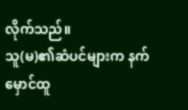လိုက်သည်။
သူ(မ)၏ဆံပင်များက နက်မှောင်ထူ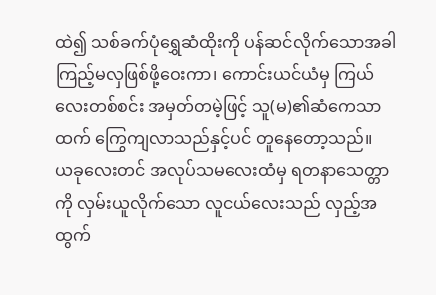ထဲ၍ သစ်ခက်ပုံရွှေဆံထိုးကို ပန်ဆင်လိုက်သောအခါ ကြည့်မလှဖြစ်ဖို့ဝေးကာ၊ ကောင်းယင်ယံမှ ကြယ်လေးတစ်စင်း အမှတ်တမဲ့ဖြင့် သူ(မ)၏ဆံကေသာထက် ကြွေကျလာသည်နှင့်ပင် တူနေတော့သည်။
ယခုလေးတင် အလုပ်သမလေးထံမှ ရတနာသေတ္တာကို လှမ်းယူလိုက်သော လူငယ်လေးသည် လှည့်အထွက်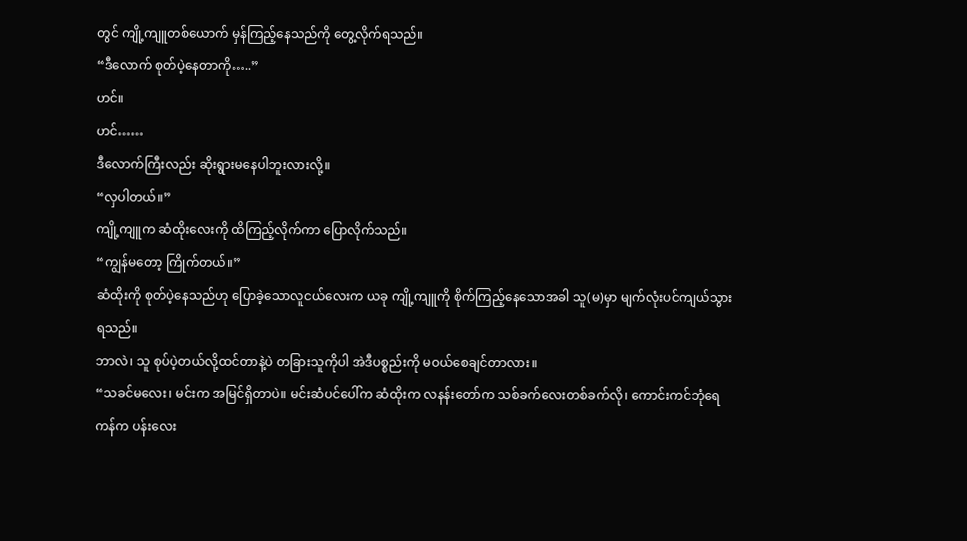တွင် ကျို့ကျူတစ်ယောက် မှန်ကြည့်နေသည်ကို တွေ့လိုက်ရသည်။
“ဒီလောက် စုတ်ပဲ့နေတာကို…..”
ဟင်။
ဟင်……
ဒီလောက်ကြီးလည်း ဆိုးရွားမနေပါဘူးလားလို့။
“လှပါတယ်။”
ကျို့ကျူက ဆံထိုးလေးကို ထိကြည့်လိုက်ကာ ပြောလိုက်သည်။
“ကျွန်မတော့ ကြိုက်တယ်။”
ဆံထိုးကို စုတ်ပဲ့နေသည်ဟု ပြောခဲ့သောလူငယ်လေးက ယခု ကျို့ကျူကို စိုက်ကြည့်နေသောအခါ သူ(မ)မှာ မျက်လုံးပင်ကျယ်သွားရသည်။
ဘာလဲ၊ သူ စုပ်ပဲ့တယ်လို့ထင်တာနဲ့ပဲ တခြားသူကိုပါ အဲဒီပစ္စည်းကို မဝယ်စေချင်တာလား။
“သခင်မလေး၊ မင်းက အမြင်ရှိတာပဲ။ မင်းဆံပင်ပေါ်က ဆံထိုးက လနန်းတော်က သစ်ခက်လေးတစ်ခက်လို၊ ကောင်းကင်ဘုံရေကန်က ပန်းလေး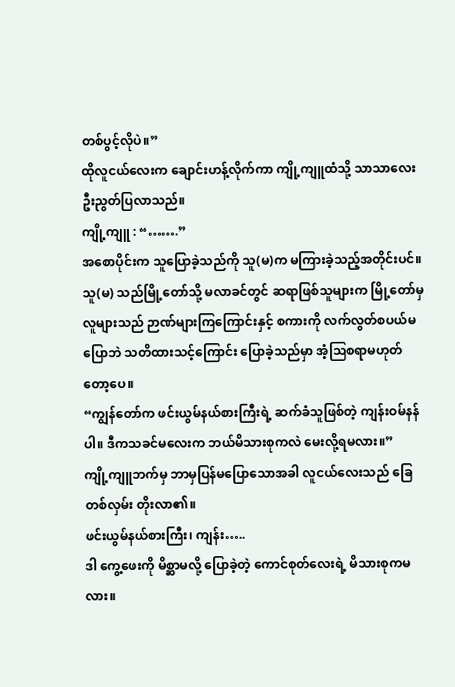တစ်ပွင့်လိုပဲ။”
ထိုလူငယ်လေးက ချောင်းဟန့်လိုက်ကာ ကျို့ကျူထံသို့ သာသာလေး ဦးညွတ်ပြလာသည်။
ကျို့ကျူ : “…….”
အစောပိုင်းက သူပြောခဲ့သည်ကို သူ(မ)က မကြားခဲ့သည့်အတိုင်းပင်။
သူ(မ) သည်မြို့တော်သို့ မလာခင်တွင် ဆရာဖြစ်သူများက မြို့တော်မှလူများသည် ဉာဏ်များကြကြောင်းနှင့် စကားကို လက်လွတ်စပယ်မပြောဘဲ သတိထားသင့်ကြောင်း ပြောခဲ့သည်မှာ အံ့ဩစရာမဟုတ်တော့ပေ။
“ကျွန်တော်က ဖင်းယွမ်နယ်စားကြီးရဲ့ ဆက်ခံသူဖြစ်တဲ့ ကျန်းဝမ်နန်ပါ။ ဒီကသခင်မလေးက ဘယ်မိသားစုကလဲ မေးလို့ရမလား။”
ကျို့ကျူဘက်မှ ဘာမှပြန်မပြောသောအခါ လူငယ်လေးသည် ခြေတစ်လှမ်း တိုးလာ၏။
ဖင်းယွမ်နယ်စားကြီး၊ ကျန်း…..
ဒါ ကွေ့ဖေးကို မိစ္ဆာမလို့ ပြောခဲ့တဲ့ ကောင်စုတ်လေးရဲ့ မိသားစုကမလား။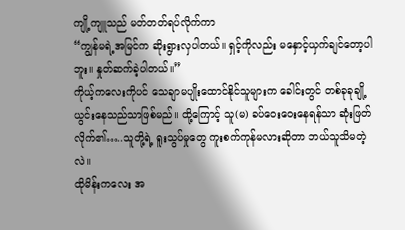ကျို့ကျူသည် မတ်တတ်ရပ်လိုက်ကာ
“ကျွန်မရဲ့အမြင်က ဆိုးရွားလှပါတယ်။ ရှင့်ကိုလည်း မနှောင့်ယှက်ချင်တော့ပါဘူး။ နှုတ်ဆက်ခဲ့ပါတယ်။”
ကိုယ့်ကလေးကိုပင် သေချာမပျိုးထောင်နိုင်သူများက ခေါင်းတွင် တစ်ခုခုချို့ယွင်းနေသည်သာဖြစ်မည်။ ထို့ကြောင့် သူ(မ) ခပ်ဝေးဝေးနေရန်သာ ဆုံးဖြတ်လိုက်၏…..သူတို့ရဲ့ ရူးသွပ်မှုတွေ ကူးစက်ကုန်မလားဆိုတာ ဘယ်သူသိမတဲ့လဲ။
ထိုမိန်းကလေး အ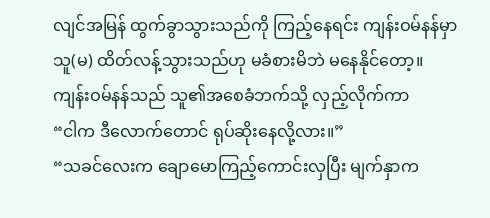လျင်အမြန် ထွက်ခွာသွားသည်ကို ကြည့်နေရင်း ကျန်းဝမ်နန်မှာ သူ(မ) ထိတ်လန့်သွားသည်ဟု မခံစားမိဘဲ မနေနိုင်တော့။
ကျန်းဝမ်နန်သည် သူ၏အစေခံဘက်သို့ လှည့်လိုက်ကာ
“ငါက ဒီလောက်တောင် ရုပ်ဆိုးနေလို့လား။”
“သခင်လေးက ချောမောကြည့်ကောင်းလှပြီး မျက်နှာက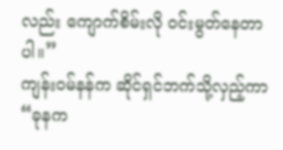လည်း ကျောက်စိမ်းလို ဝင်းမွတ်နေတာပါ။”
ကျန်းဝမ်နန်က ဆိုင်ရှင်ဘက်သို့လှည့်ကာ
“ခုနက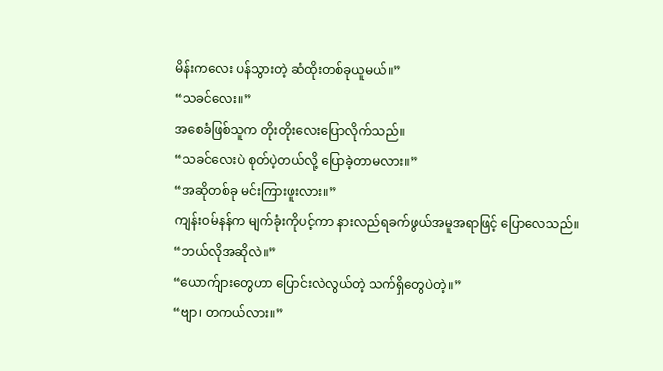မိန်းကလေး ပန်သွားတဲ့ ဆံထိုးတစ်ခုယူမယ်။”
“သခင်လေး။”
အစေခံဖြစ်သူက တိုးတိုးလေးပြောလိုက်သည်။
“သခင်လေးပဲ စုတ်ပဲ့တယ်လို့ ပြောခဲ့တာမလား။”
“အဆိုတစ်ခု မင်းကြားဖူးလား။”
ကျန်းဝမ်နန်က မျက်ခုံးကိုပင့်ကာ နားလည်ရခက်ဖွယ်အမူအရာဖြင့် ပြောလေသည်။
“ဘယ်လိုအဆိုလဲ။”
“ယောက်ျားတွေဟာ ပြောင်းလဲလွယ်တဲ့ သက်ရှိတွေပဲတဲ့။”
“ဗျာ၊ တကယ်လား။”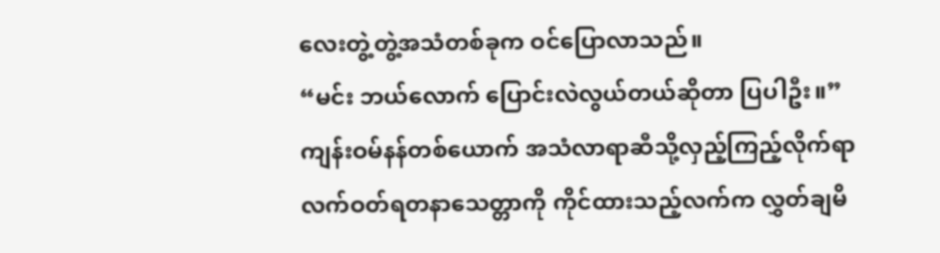လေးတွဲ့တွဲ့အသံတစ်ခုက ဝင်ပြောလာသည်။
“မင်း ဘယ်လောက် ပြောင်းလဲလွယ်တယ်ဆိုတာ ပြပါဦး။”
ကျန်းဝမ်နန်တစ်ယောက် အသံလာရာဆီသို့လှည့်ကြည့်လိုက်ရာ လက်ဝတ်ရတနာသေတ္တာကို ကိုင်ထားသည့်လက်က လွှတ်ချမိ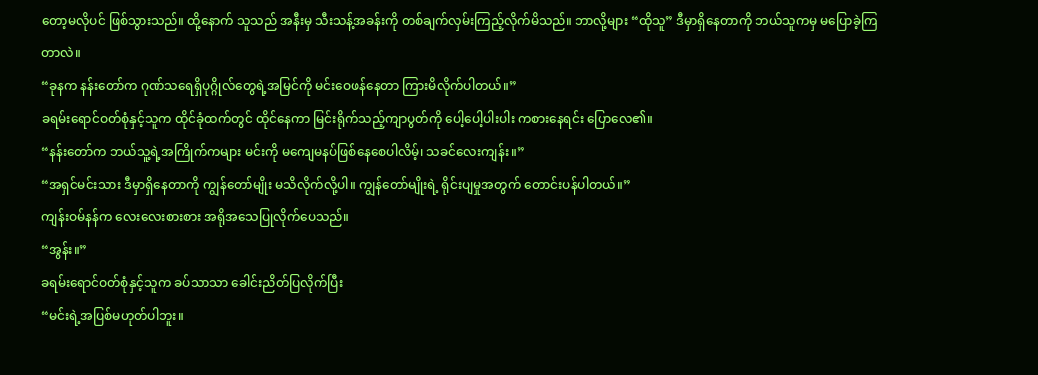တော့မလိုပင် ဖြစ်သွားသည်။ ထို့နောက် သူသည် အနီးမှ သီးသန့်အခန်းကို တစ်ချက်လှမ်းကြည့်လိုက်မိသည်။ ဘာလို့များ “ထိုသူ” ဒီမှာရှိနေတာကို ဘယ်သူကမှ မပြောခဲ့ကြတာလဲ။
“ခုနက နန်းတော်က ဂုဏ်သရေရှိပုဂ္ဂိုလ်တွေရဲ့အမြင်ကို မင်းဝေဖန်နေတာ ကြားမိလိုက်ပါတယ်။”
ခရမ်းရောင်ဝတ်စုံနှင့်သူက ထိုင်ခုံထက်တွင် ထိုင်နေကာ မြင်းရိုက်သည့်ကျာပွတ်ကို ပေါ့ပေါ့ပါးပါး ကစားနေရင်း ပြောလေ၏။
“နန်းတော်က ဘယ်သူ့ရဲ့အကြိုက်ကများ မင်းကို မကျေမနပ်ဖြစ်နေစေပါလိမ့်၊ သခင်လေးကျန်း။”
“အရှင်မင်းသား ဒီမှာရှိနေတာကို ကျွန်တော်မျိုး မသိလိုက်လို့ပါ။ ကျွန်တော်မျိုးရဲ့ ရိုင်းပျမှုအတွက် တောင်းပန်ပါတယ်။”
ကျန်းဝမ်နန်က လေးလေးစားစား အရိုအသေပြုလိုက်ပေသည်။
“အွန်း။”
ခရမ်းရောင်ဝတ်စုံနှင့်သူက ခပ်သာသာ ခေါင်းညိတ်ပြလိုက်ပြီး
“မင်းရဲ့အပြစ်မဟုတ်ပါဘူး။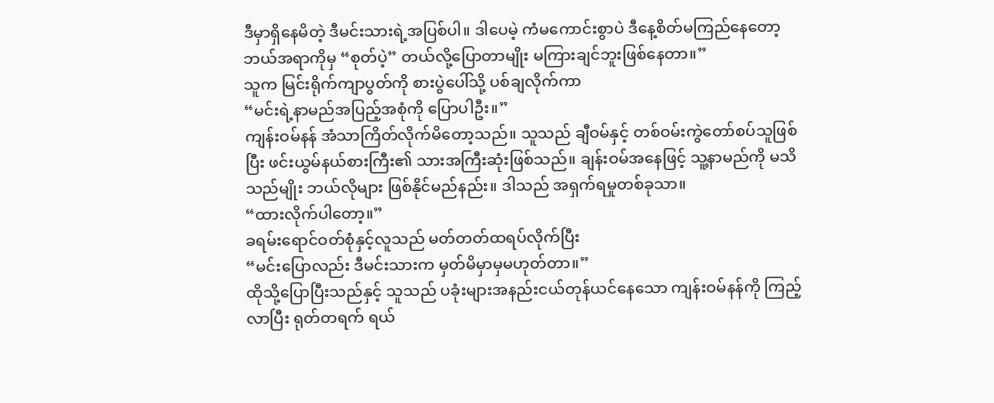ဒီမှာရှိနေမိတဲ့ ဒီမင်းသားရဲ့အပြစ်ပါ။ ဒါပေမဲ့ ကံမကောင်းစွာပဲ ဒီနေ့စိတ်မကြည်နေတော့ ဘယ်အရာကိုမှ “စုတ်ပဲ့” တယ်လို့ပြောတာမျိုး မကြားချင်ဘူးဖြစ်နေတာ။”
သူက မြင်းရိုက်ကျာပွတ်ကို စားပွဲပေါ်သို့ ပစ်ချလိုက်ကာ
“မင်းရဲ့နာမည်အပြည့်အစုံကို ပြောပါဦး။”
ကျန်းဝမ်နန် အံသာကြိတ်လိုက်မိတော့သည်။ သူသည် ချီဝမ်နှင့် တစ်ဝမ်းကွဲတော်စပ်သူဖြစ်ပြီး ဖင်းယွမ်နယ်စားကြီး၏ သားအကြီးဆုံးဖြစ်သည်။ ချန်းဝမ်အနေဖြင့် သူ့နာမည်ကို မသိသည်မျိုး ဘယ်လိုများ ဖြစ်နိုင်မည်နည်း။ ဒါသည် အရှက်ရမှုတစ်ခုသာ။
“ထားလိုက်ပါတော့။”
ခရမ်းရောင်ဝတ်စုံနှင့်လူသည် မတ်တတ်ထရပ်လိုက်ပြီး
“မင်းပြောလည်း ဒီမင်းသားက မှတ်မိမှာမှမဟုတ်တာ။”
ထိုသို့ပြောပြီးသည်နှင့် သူသည် ပခုံးများအနည်းငယ်တုန်ယင်နေသော ကျန်းဝမ်နန်ကို ကြည့်လာပြီး ရုတ်တရက် ရယ်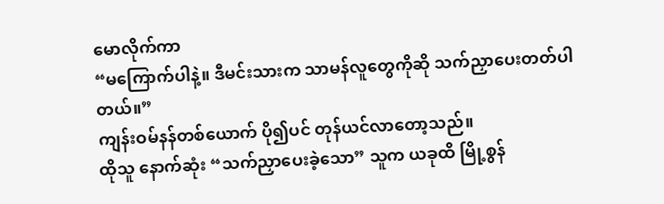မောလိုက်ကာ
“မကြောက်ပါနဲ့။ ဒီမင်းသားက သာမန်လူတွေကိုဆို သက်ညှာပေးတတ်ပါတယ်။”
ကျန်းဝမ်နန်တစ်ယောက် ပို၍ပင် တုန်ယင်လာတော့သည်။
ထိုသူ နောက်ဆုံး “သက်ညှာပေးခဲ့သော” သူက ယခုထိ မြို့စွန်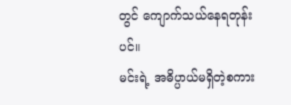တွင် ကျောက်သယ်နေရတုန်းပင်။
မင်းရဲ့ အဓိပ္ပာယ်မရှိတဲ့စကား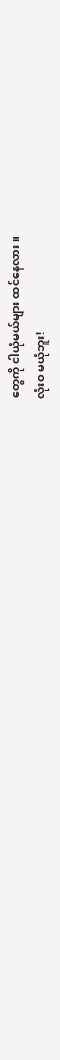တွေကို ငါယုံမယ်များ ထင်နေလား။
လုံးဝ မယုံဘူး!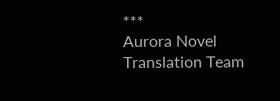***
Aurora Novel Translation Team